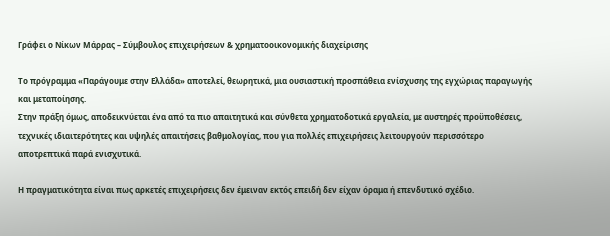Γράφει ο Νίκων Μάρρας – Σύμβουλος επιχειρήσεων & χρηματοοικονομικής διαχείρισης

Το πρόγραμμα «Παράγουμε στην Ελλάδα» αποτελεί, θεωρητικά, μια ουσιαστική προσπάθεια ενίσχυσης της εγχώριας παραγωγής και μεταποίησης.
Στην πράξη όμως, αποδεικνύεται ένα από τα πιο απαιτητικά και σύνθετα χρηματοδοτικά εργαλεία, με αυστηρές προϋποθέσεις, τεχνικές ιδιαιτερότητες και υψηλές απαιτήσεις βαθμολογίας, που για πολλές επιχειρήσεις λειτουργούν περισσότερο αποτρεπτικά παρά ενισχυτικά.

Η πραγματικότητα είναι πως αρκετές επιχειρήσεις δεν έμειναν εκτός επειδή δεν είχαν όραμα ή επενδυτικό σχέδιο.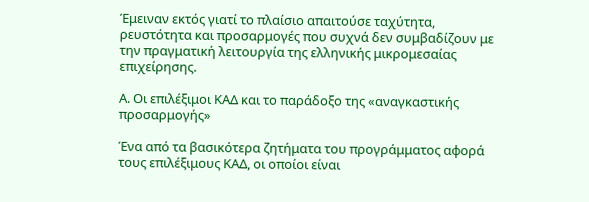Έμειναν εκτός γιατί το πλαίσιο απαιτούσε ταχύτητα, ρευστότητα και προσαρμογές που συχνά δεν συμβαδίζουν με την πραγματική λειτουργία της ελληνικής μικρομεσαίας επιχείρησης.

Α. Οι επιλέξιμοι ΚΑΔ και το παράδοξο της «αναγκαστικής προσαρμογής»

Ένα από τα βασικότερα ζητήματα του προγράμματος αφορά τους επιλέξιμους ΚΑΔ, οι οποίοι είναι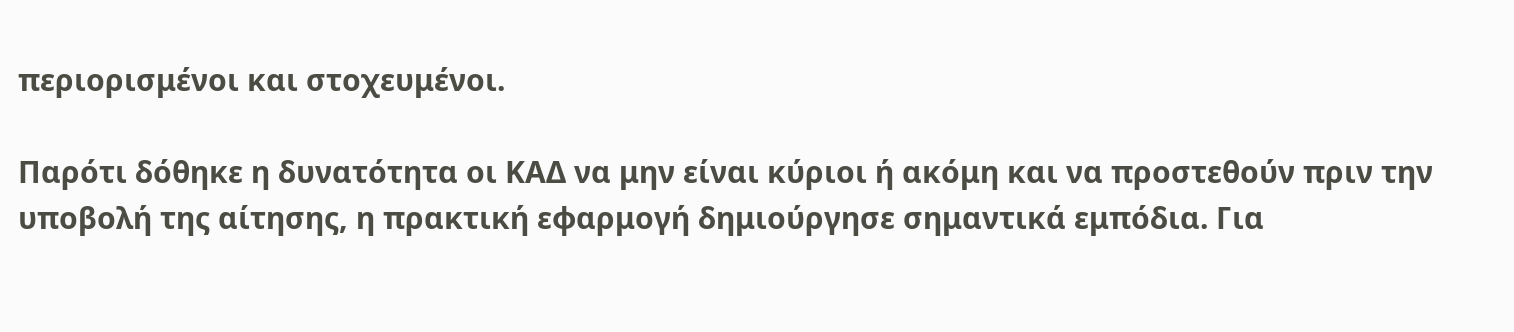περιορισμένοι και στοχευμένοι.

Παρότι δόθηκε η δυνατότητα οι ΚΑΔ να μην είναι κύριοι ή ακόμη και να προστεθούν πριν την υποβολή της αίτησης, η πρακτική εφαρμογή δημιούργησε σημαντικά εμπόδια. Για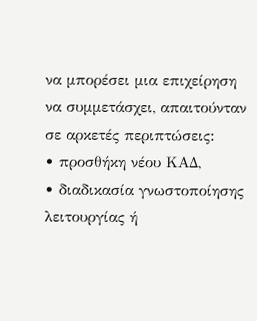να μπορέσει μια επιχείρηση να συμμετάσχει, απαιτούνταν σε αρκετές περιπτώσεις:
• προσθήκη νέου ΚΑΔ,
• διαδικασία γνωστοποίησης λειτουργίας ή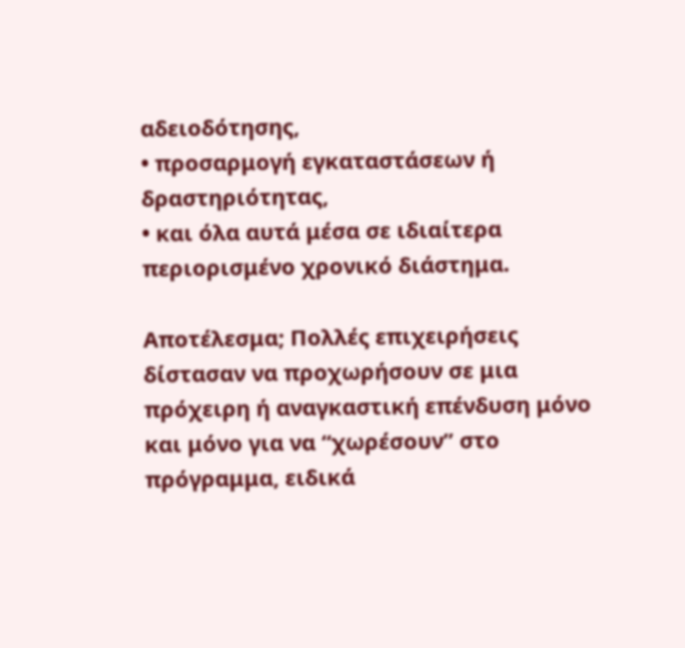αδειοδότησης,
• προσαρμογή εγκαταστάσεων ή δραστηριότητας,
• και όλα αυτά μέσα σε ιδιαίτερα περιορισμένο χρονικό διάστημα.

Αποτέλεσμα; Πολλές επιχειρήσεις δίστασαν να προχωρήσουν σε μια πρόχειρη ή αναγκαστική επένδυση μόνο και μόνο για να “χωρέσουν” στο πρόγραμμα, ειδικά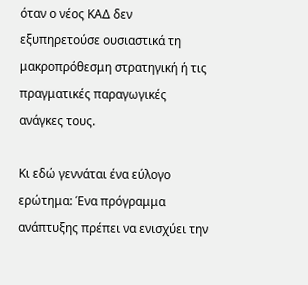όταν ο νέος ΚΑΔ δεν εξυπηρετούσε ουσιαστικά τη μακροπρόθεσμη στρατηγική ή τις πραγματικές παραγωγικές ανάγκες τους.

Κι εδώ γεννάται ένα εύλογο ερώτημα: Ένα πρόγραμμα ανάπτυξης πρέπει να ενισχύει την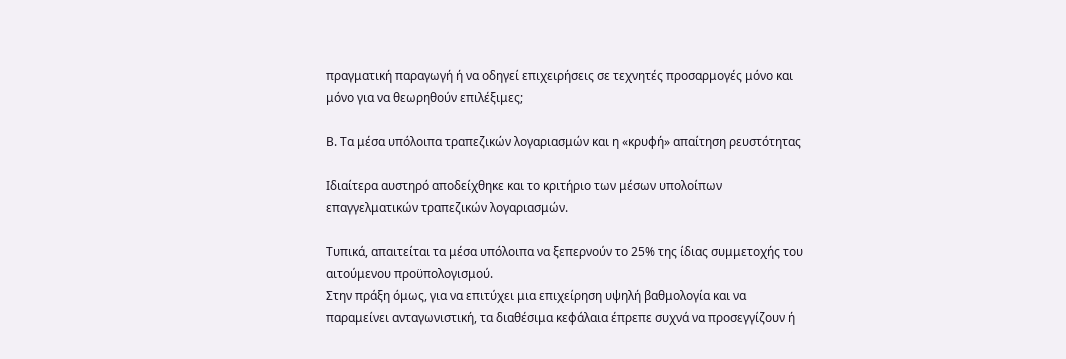πραγματική παραγωγή ή να οδηγεί επιχειρήσεις σε τεχνητές προσαρμογές μόνο και μόνο για να θεωρηθούν επιλέξιμες;

Β. Τα μέσα υπόλοιπα τραπεζικών λογαριασμών και η «κρυφή» απαίτηση ρευστότητας

Ιδιαίτερα αυστηρό αποδείχθηκε και το κριτήριο των μέσων υπολοίπων επαγγελματικών τραπεζικών λογαριασμών.

Τυπικά, απαιτείται τα μέσα υπόλοιπα να ξεπερνούν το 25% της ίδιας συμμετοχής του αιτούμενου προϋπολογισμού.
Στην πράξη όμως, για να επιτύχει μια επιχείρηση υψηλή βαθμολογία και να παραμείνει ανταγωνιστική, τα διαθέσιμα κεφάλαια έπρεπε συχνά να προσεγγίζουν ή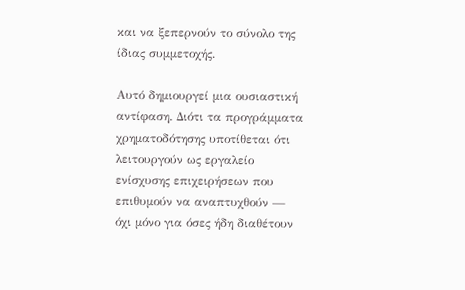και να ξεπερνούν το σύνολο της ίδιας συμμετοχής.

Αυτό δημιουργεί μια ουσιαστική αντίφαση. Διότι τα προγράμματα χρηματοδότησης υποτίθεται ότι λειτουργούν ως εργαλείο ενίσχυσης επιχειρήσεων που επιθυμούν να αναπτυχθούν — όχι μόνο για όσες ήδη διαθέτουν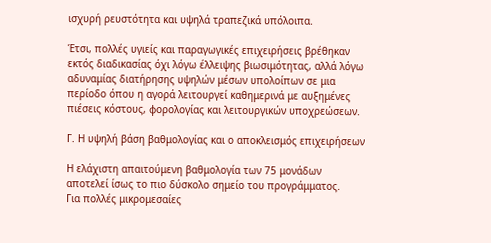ισχυρή ρευστότητα και υψηλά τραπεζικά υπόλοιπα.

Έτσι, πολλές υγιείς και παραγωγικές επιχειρήσεις βρέθηκαν εκτός διαδικασίας όχι λόγω έλλειψης βιωσιμότητας, αλλά λόγω αδυναμίας διατήρησης υψηλών μέσων υπολοίπων σε μια περίοδο όπου η αγορά λειτουργεί καθημερινά με αυξημένες πιέσεις κόστους, φορολογίας και λειτουργικών υποχρεώσεων.

Γ. Η υψηλή βάση βαθμολογίας και ο αποκλεισμός επιχειρήσεων

Η ελάχιστη απαιτούμενη βαθμολογία των 75 μονάδων αποτελεί ίσως το πιο δύσκολο σημείο του προγράμματος.
Για πολλές μικρομεσαίες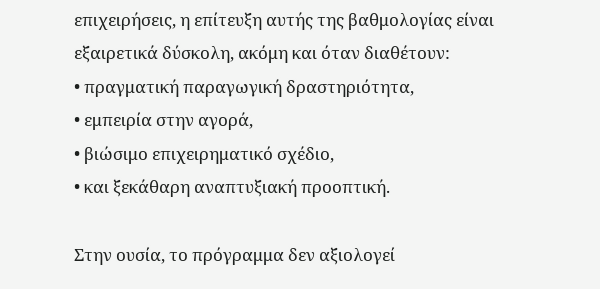επιχειρήσεις, η επίτευξη αυτής της βαθμολογίας είναι εξαιρετικά δύσκολη, ακόμη και όταν διαθέτουν:
• πραγματική παραγωγική δραστηριότητα,
• εμπειρία στην αγορά,
• βιώσιμο επιχειρηματικό σχέδιο,
• και ξεκάθαρη αναπτυξιακή προοπτική.

Στην ουσία, το πρόγραμμα δεν αξιολογεί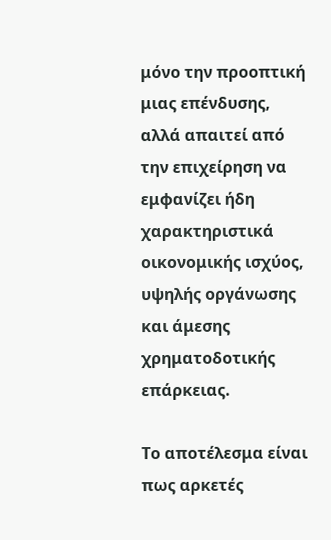μόνο την προοπτική μιας επένδυσης, αλλά απαιτεί από την επιχείρηση να εμφανίζει ήδη χαρακτηριστικά οικονομικής ισχύος, υψηλής οργάνωσης και άμεσης χρηματοδοτικής επάρκειας.

Το αποτέλεσμα είναι πως αρκετές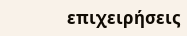επιχειρήσεις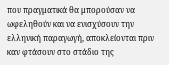που πραγματικά θα μπορούσαν να ωφεληθούν και να ενισχύσουν την ελληνική παραγωγή, αποκλείονται πριν καν φτάσουν στο στάδιο της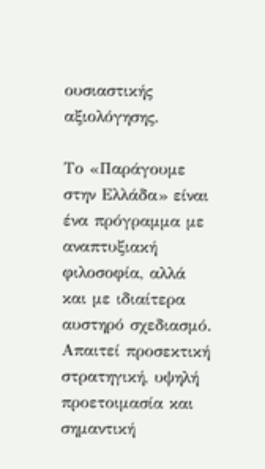ουσιαστικής αξιολόγησης.

Το «Παράγουμε στην Ελλάδα» είναι ένα πρόγραμμα με αναπτυξιακή φιλοσοφία, αλλά και με ιδιαίτερα αυστηρό σχεδιασμό.
Απαιτεί προσεκτική στρατηγική, υψηλή προετοιμασία και σημαντική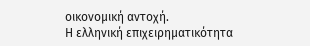οικονομική αντοχή.
Η ελληνική επιχειρηματικότητα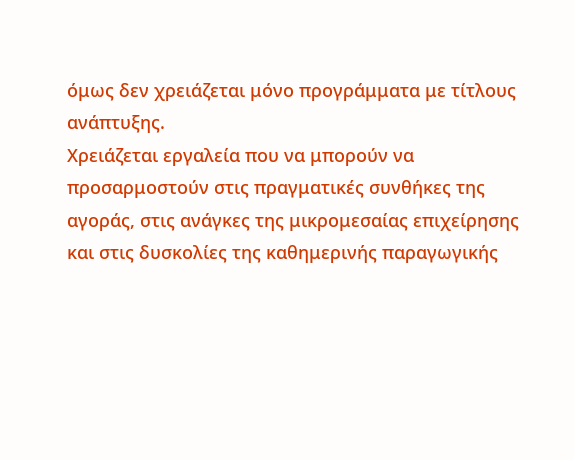όμως δεν χρειάζεται μόνο προγράμματα με τίτλους ανάπτυξης.
Χρειάζεται εργαλεία που να μπορούν να προσαρμοστούν στις πραγματικές συνθήκες της αγοράς, στις ανάγκες της μικρομεσαίας επιχείρησης και στις δυσκολίες της καθημερινής παραγωγικής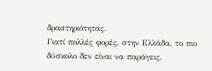δραστηριότητας.
Γιατί πολλές φορές, στην Ελλάδα, το πιο δύσκολο δεν είναι να παράγεις.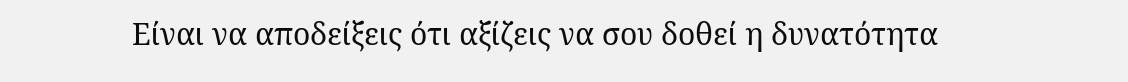Είναι να αποδείξεις ότι αξίζεις να σου δοθεί η δυνατότητα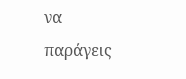να παράγεις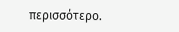περισσότερο.